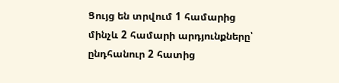Ցույց են տրվում 1 համարից մինչև 2 համարի արդյունքները՝ ընդհանուր 2 հատից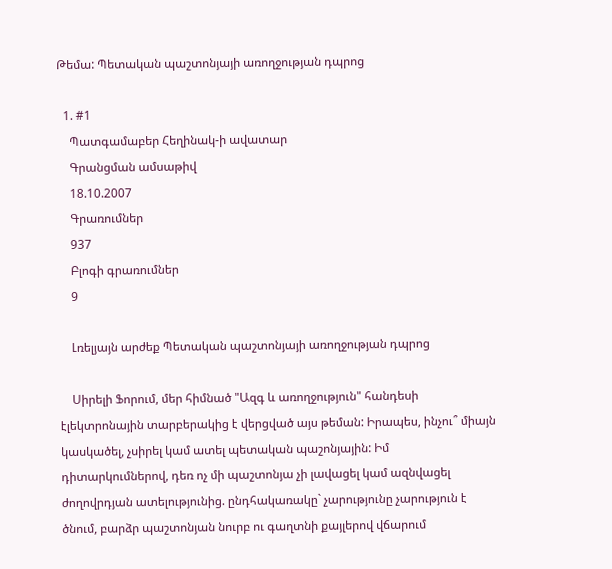Թեմա: Պետական պաշտոնյայի առողջության դպրոց

  1. #1
    Պատգամաբեր Հեղինակ-ի ավատար
    Գրանցման ամսաթիվ
    18.10.2007
    Գրառումներ
    937
    Բլոգի գրառումներ
    9

    Լռելյայն արժեք Պետական պաշտոնյայի առողջության դպրոց

    Սիրելի Ֆորում, մեր հիմնած "Ազգ և առողջություն" հանդեսի էլեկտրոնային տարբերակից է վերցված այս թեման: Իրապես, ինչու՞ միայն կասկածել, չսիրել կամ ատել պետական պաշոնյային: Իմ դիտարկումներով, դեռ ոչ մի պաշտոնյա չի լավացել կամ ազնվացել ժողովրդյան ատելությունից. ընդհակառակը` չարությունը չարություն է ծնում, բարձր պաշտոնյան նուրբ ու գաղտնի քայլերով վճարում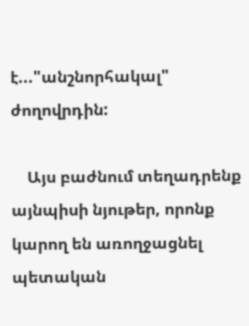է..."անշնորհակալ" ժողովրդին:

    Այս բաժնում տեղադրենք այնպիսի նյութեր, որոնք կարող են առողջացնել պետական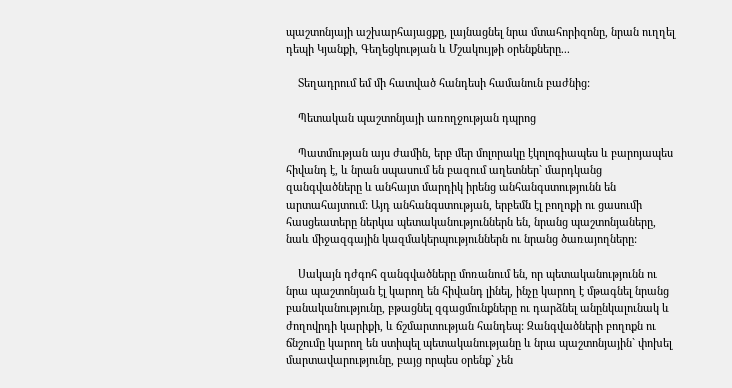պաշտոնյայի աշխարհայացքը, լայնացնել նրա մտահորիզոնը, նրան ուղղել դեպի Կյանքի, Գեղեցկության և Մշակույթի օրենքները...

    Տեղադրում եմ մի հատված հանդեսի համանուն բաժնից:

    Պետական պաշտոնյայի առողջության դպրոց

    Պատմության այս ժամին, երբ մեր մոլորակը էկոլոգիապես և բարոյապես հիվանդ է, և նրան սպասում են բազում աղետներ` մարդկանց զանգվածները և անհայտ մարդիկ իրենց անհանգստությունն են արտահայտում: Այդ անհանգստության, երբեմն էլ բողոքի ու ցասումի հասցեատերը ներկա պետականություններն են, նրանց պաշտոնյաները, նաև միջազգային կազմակերպություններն ու նրանց ծառայողները:

    Սակայն դժգոհ զանգվածները մոռանում են, որ պետականությունն ու նրա պաշտոնյան էլ կարող են հիվանդ լինել, ինչը կարող է մթագնել նրանց բանականությունը, բթացնել զգացմունքները ու դարձնել անընկալունակ և ժողովրդի կարիքի, և ճշմարտության հանդեպ: Զանգվածների բողոքն ու ճնշումը կարող են ստիպել պետականությանը և նրա պաշտոնյային` փոխել մարտավարությունը, բայց որպես օրենք` չեն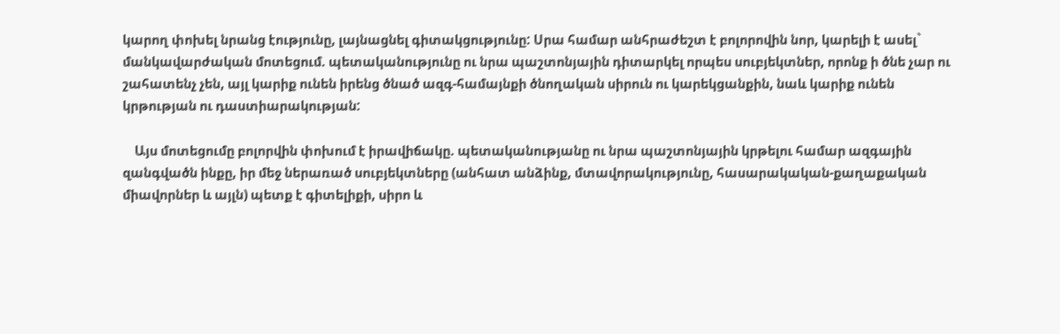կարող փոխել նրանց էությունը, լայնացնել գիտակցությունը: Սրա համար անհրաժեշտ է բոլորովին նոր, կարելի է ասել` մանկավարժական մոտեցում. պետականությունը ու նրա պաշտոնյային դիտարկել որպես սուբյեկտներ, որոնք ի ծնե չար ու շահատենչ չեն, այլ կարիք ունեն իրենց ծնած ազգ-համայնքի ծնողական սիրուն ու կարեկցանքին, նաև կարիք ունեն կրթության ու դաստիարակության:

    Այս մոտեցումը բոլորվին փոխում է իրավիճակը. պետականությանը ու նրա պաշտոնյային կրթելու համար ազգային զանգվածն ինքը, իր մեջ ներառած սուբյեկտները (անհատ անձինք, մտավորակությունը, հասարակական-քաղաքական միավորներ և այլն) պետք է գիտելիքի, սիրո և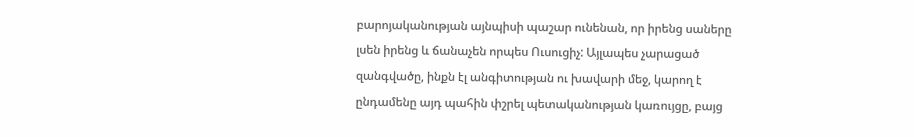բարոյականության այնպիսի պաշար ունենան, որ իրենց սաները լսեն իրենց և ճանաչեն որպես Ուսուցիչ: Այլապես չարացած զանգվածը, ինքն էլ անգիտության ու խավարի մեջ, կարող է ընդամենը այդ պահին փշրել պետականության կառույցը, բայց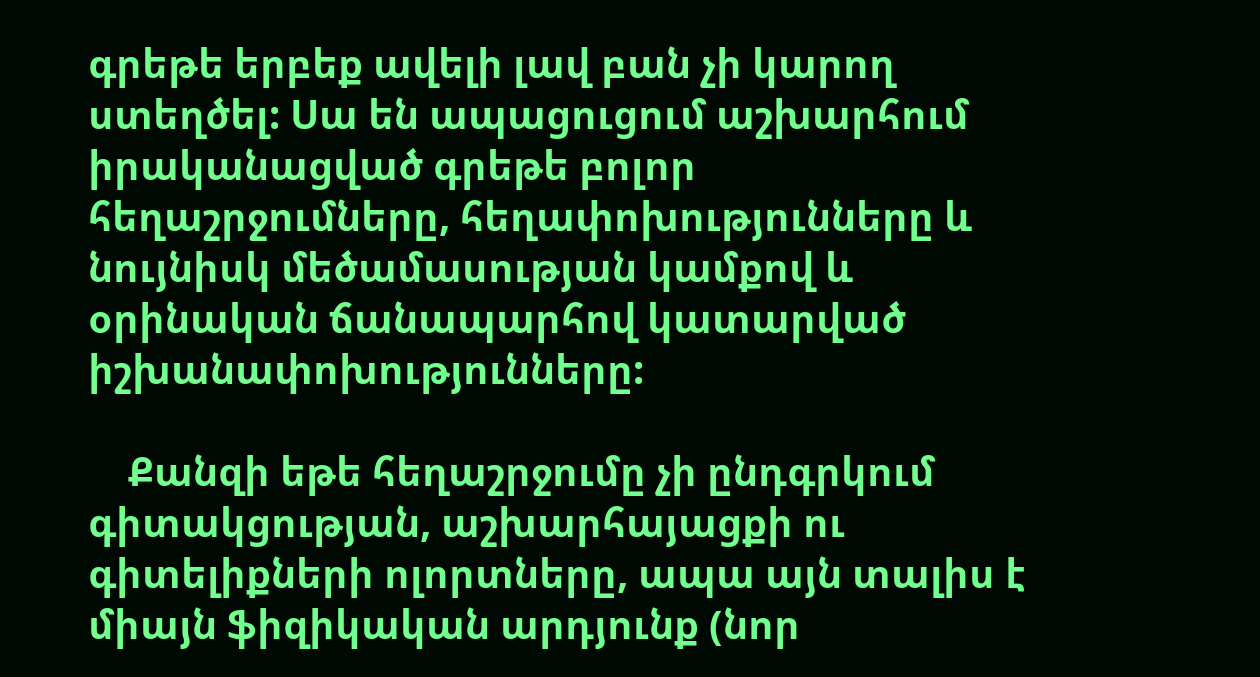գրեթե երբեք ավելի լավ բան չի կարող ստեղծել: Սա են ապացուցում աշխարհում իրականացված գրեթե բոլոր հեղաշրջումները, հեղափոխությունները և նույնիսկ մեծամասության կամքով և օրինական ճանապարհով կատարված իշխանափոխությունները:

    Քանզի եթե հեղաշրջումը չի ընդգրկում գիտակցության, աշխարհայացքի ու գիտելիքների ոլորտները, ապա այն տալիս է միայն ֆիզիկական արդյունք (նոր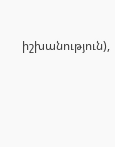իշխանություն),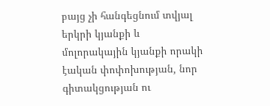բայց չի հանգեցնում տվյալ երկրի կյանքի և մոլորակային կյանքի որակի էական փոփոխության, նոր գիտակցության ու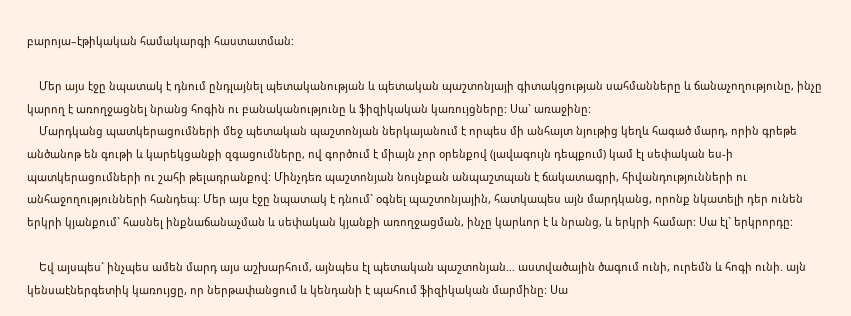բարոյա–էթիկական համակարգի հաստատման:

    Մեր այս էջը նպատակ է դնում ընդլայնել պետականության և պետական պաշտոնյայի գիտակցության սահմանները և ճանաչողությունը, ինչը կարող է առողջացնել նրանց հոգին ու բանականությունը և ֆիզիկական կառույցները: Սա` առաջինը:
    Մարդկանց պատկերացումների մեջ պետական պաշտոնյան ներկայանում է որպես մի անհայտ նյութից կեղև հագած մարդ, որին գրեթե անծանոթ են գութի և կարեկցանքի զգացումները, ով գործում է միայն չոր օրենքով (լավագույն դեպքում) կամ էլ սեփական ես-ի պատկերացումների ու շահի թելադրանքով: Մինչդեռ պաշտոնյան նույնքան անպաշտպան է ճակատագրի, հիվանդությունների ու անհաջողությունների հանդեպ: Մեր այս էջը նպատակ է դնում` օգնել պաշտոնյային, հատկապես այն մարդկանց, որոնք նկատելի դեր ունեն երկրի կյանքում` հասնել ինքնաճանաչման և սեփական կյանքի առողջացման, ինչը կարևոր է և նրանց, և երկրի համար: Սա էլ` երկրորդը:

    Եվ այսպես` ինչպես ամեն մարդ այս աշխարհում, այնպես էլ պետական պաշտոնյան… աստվածային ծագում ունի, ուրեմն և հոգի ունի. այն կենսաէներգետիկ կառույցը, որ ներթափանցում և կենդանի է պահում ֆիզիկական մարմինը: Սա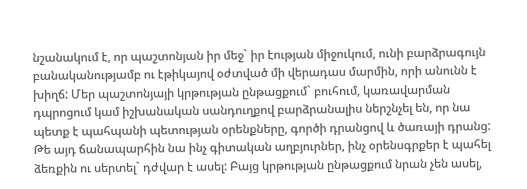նշանակում է, որ պաշտոնյան իր մեջ` իր էության միջուկում, ունի բարձրագույն բանականությամբ ու էթիկայով օժտված մի վերադաս մարմին, որի անունն է խիղճ: Մեր պաշտոնյայի կրթության ընթացքում` բուհում, կառավարման դպրոցում կամ իշխանական սանդուղքով բարձրանալիս ներշնչել են, որ նա պետք է պահպանի պետության օրենքները, գործի դրանցով և ծառայի դրանց: Թե այդ ճանապարհին նա ինչ գիտական աղբյուրներ, ինչ օրենսգրքեր է պահել ձեռքին ու սերտել` դժվար է ասել: Բայց կրթության ընթացքում նրան չեն ասել,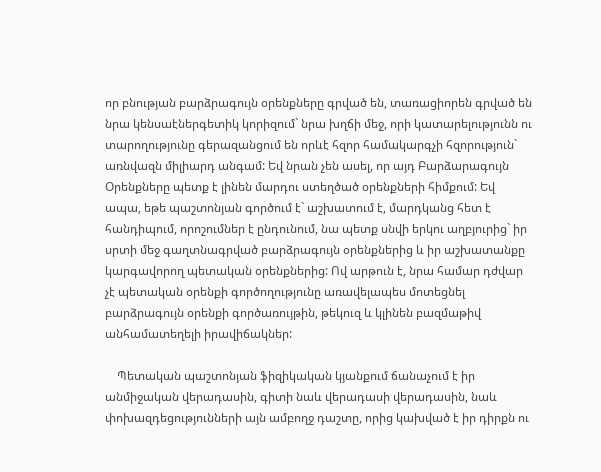որ բնության բարձրագույն օրենքները գրված են, տառացիորեն գրված են նրա կենսաէներգետիկ կորիզում` նրա խղճի մեջ, որի կատարելությունն ու տարողությունը գերազանցում են որևէ հզոր համակարգչի հզորություն` առնվազն միլիարդ անգամ: Եվ նրան չեն ասել, որ այդ Բարձարագույն Օրենքները պետք է լինեն մարդու ստեղծած օրենքների հիմքում: Եվ ապա, եթե պաշտոնյան գործում է` աշխատում է, մարդկանց հետ է հանդիպում, որոշումներ է ընդունում, նա պետք սնվի երկու աղբյուրից` իր սրտի մեջ գաղտնագրված բարձրագույն օրենքներից և իր աշխատանքը կարգավորող պետական օրենքներից: Ով արթուն է, նրա համար դժվար չէ պետական օրենքի գործողությունը առավելապես մոտեցնել բարձրագույն օրենքի գործառույթին, թեկուզ և կլինեն բազմաթիվ անհամատեղելի իրավիճակներ:

    Պետական պաշտոնյան ֆիզիկական կյանքում ճանաչում է իր անմիջական վերադասին, գիտի նաև վերադասի վերադասին, նաև փոխազդեցությունների այն ամբողջ դաշտը, որից կախված է իր դիրքն ու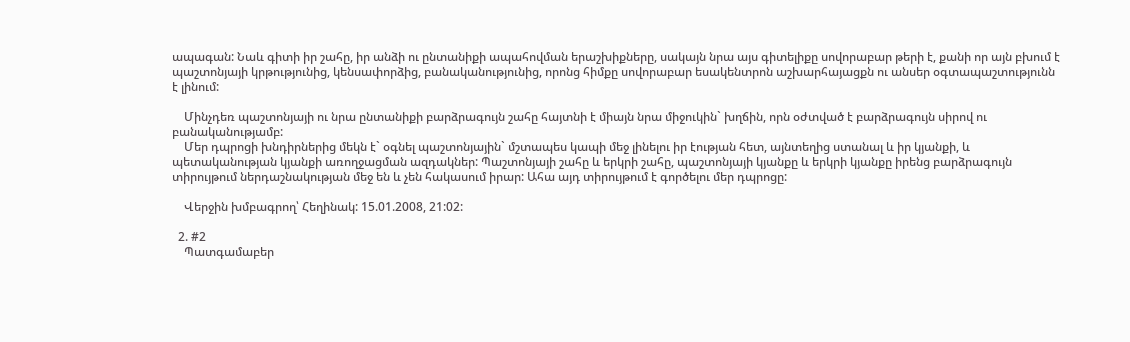ապագան: Նաև գիտի իր շահը, իր անձի ու ընտանիքի ապահովման երաշխիքները, սակայն նրա այս գիտելիքը սովորաբար թերի է, քանի որ այն բխում է պաշտոնյայի կրթությունից, կենսափորձից, բանականությունից, որոնց հիմքը սովորաբար եսակենտրոն աշխարհայացքն ու անսեր օգտապաշտությունն է լինում:

    Մինչդեռ պաշտոնյայի ու նրա ընտանիքի բարձրագույն շահը հայտնի է միայն նրա միջուկին` խղճին, որն օժտված է բարձրագույն սիրով ու բանականությամբ:
    Մեր դպրոցի խնդիրներից մեկն է` օգնել պաշտոնյային` մշտապես կապի մեջ լինելու իր էության հետ, այնտեղից ստանալ և իր կյանքի, և պետականության կյանքի առողջացման ազդակներ: Պաշտոնյայի շահը և երկրի շահը, պաշտոնյայի կյանքը և երկրի կյանքը իրենց բարձրագույն տիրույթում ներդաշնակության մեջ են և չեն հակասում իրար: Ահա այդ տիրույթում է գործելու մեր դպրոցը:

    Վերջին խմբագրող՝ Հեղինակ: 15.01.2008, 21:02:

  2. #2
    Պատգամաբեր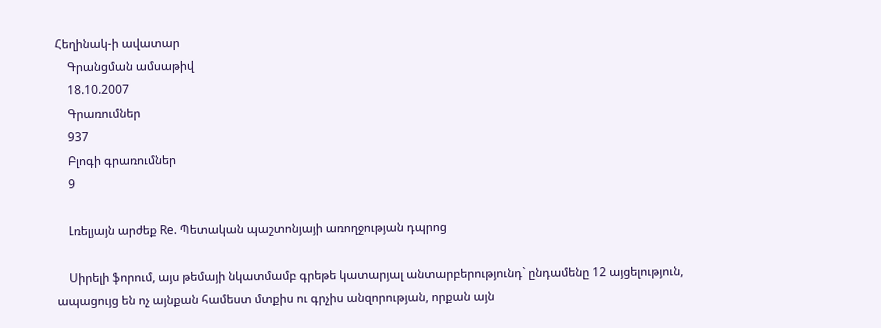Հեղինակ-ի ավատար
    Գրանցման ամսաթիվ
    18.10.2007
    Գրառումներ
    937
    Բլոգի գրառումներ
    9

    Լռելյայն արժեք Re. Պետական պաշտոնյայի առողջության դպրոց

    Սիրելի ֆորում, այս թեմայի նկատմամբ գրեթե կատարյալ անտարբերությունդ` ընդամենը 12 այցելություն, ապացույց են ոչ այնքան համեստ մտքիս ու գրչիս անզորության, որքան այն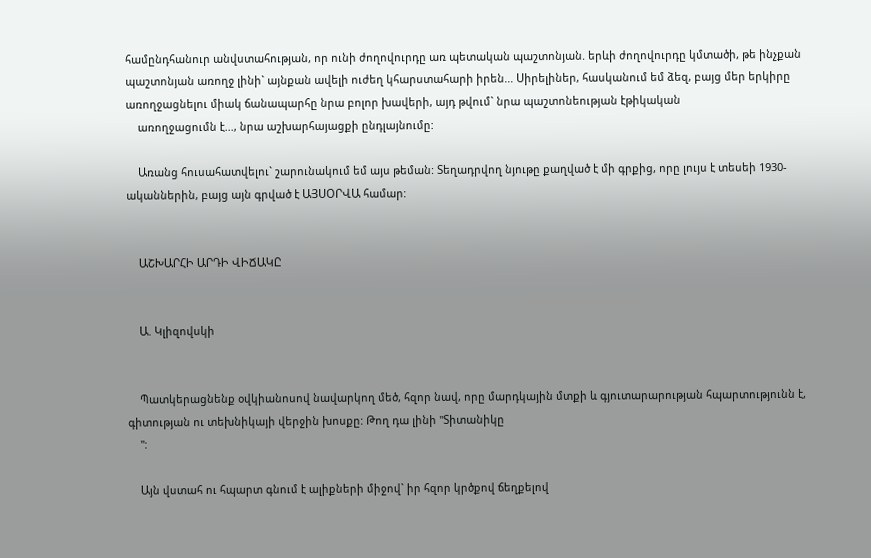համընդհանուր անվստահության, որ ունի ժողովուրդը առ պետական պաշտոնյան. երևի ժողովուրդը կմտածի, թե ինչքան պաշտոնյան առողջ լինի` այնքան ավելի ուժեղ կհարստահարի իրեն... Սիրելիներ, հասկանում եմ ձեզ, բայց մեր երկիրը առողջացնելու միակ ճանապարհը նրա բոլոր խավերի, այդ թվում` նրա պաշտոնեության էթիկական
    առողջացումն է..., նրա աշխարհայացքի ընդլայնումը:

    Առանց հուսահատվելու` շարունակում եմ այս թեման: Տեղադրվող նյութը քաղված է մի գրքից, որը լույս է տեսեի 1930-ականներին, բայց այն գրված է ԱՅՍՕՐՎԱ համար:


    ԱՇԽԱՐՀԻ ԱՐԴԻ ՎԻՃԱԿԸ


    Ա. Կլիզովսկի


    Պատկերացնենք օվկիանոսով նավարկող մեծ, հզոր նավ, որը մարդկային մտքի և գյուտարարության հպարտությունն է, գիտության ու տեխնիկայի վերջին խոսքը: Թող դա լինի "Տիտանիկը
    ":

    Այն վստահ ու հպարտ գնում է ալիքների միջով` իր հզոր կրծքով ճեղքելով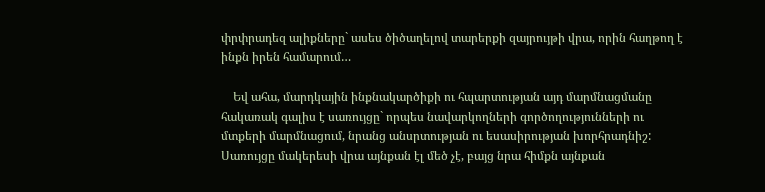փրփրադեզ ալիքները` ասես ծիծաղելով տարերքի զայրույթի վրա, որին հաղթող է ինքն իրեն համարում…

    Եվ ահա, մարդկային ինքնակարծիքի ու հպարտության այդ մարմնացմանը հակառակ գալիս է սառույցը` որպես նավարկողների գործողությունների ու մտքերի մարմնացում, նրանց անսրտության ու եսասիրության խորհրադնիշ: Սառույցը մակերեսի վրա այնքան էլ մեծ չէ, բայց նրա հիմքն այնքան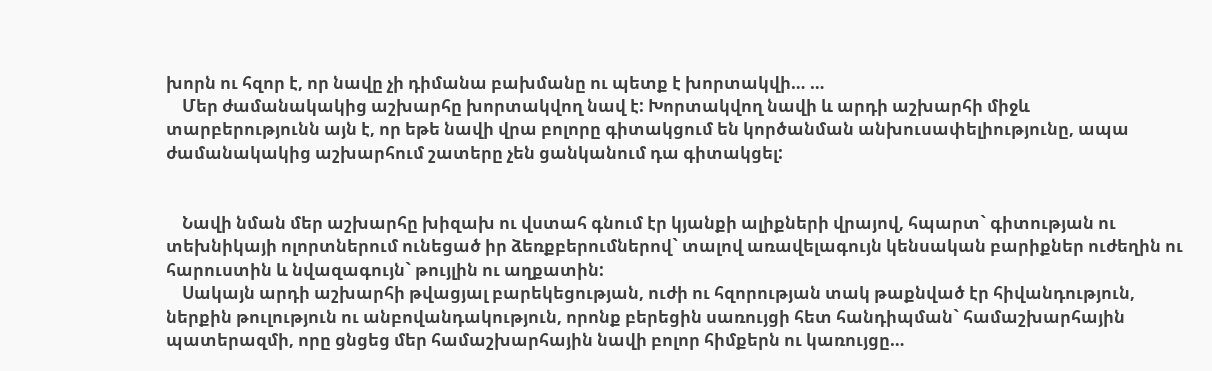խորն ու հզոր է, որ նավը չի դիմանա բախմանը ու պետք է խորտակվի… …
    Մեր ժամանակակից աշխարհը խորտակվող նավ է: Խորտակվող նավի և արդի աշխարհի միջև տարբերությունն այն է, որ եթե նավի վրա բոլորը գիտակցում են կործանման անխուսափելիությունը, ապա ժամանակակից աշխարհում շատերը չեն ցանկանում դա գիտակցել:


    Նավի նման մեր աշխարհը խիզախ ու վստահ գնում էր կյանքի ալիքների վրայով, հպարտ` գիտության ու տեխնիկայի ոլորտներում ունեցած իր ձեռքբերումներով` տալով առավելագույն կենսական բարիքներ ուժեղին ու հարուստին և նվազագույն` թույլին ու աղքատին:
    Սակայն արդի աշխարհի թվացյալ բարեկեցության, ուժի ու հզորության տակ թաքնված էր հիվանդություն, ներքին թուլություն ու անբովանդակություն, որոնք բերեցին սառույցի հետ հանդիպման` համաշխարհային պատերազմի, որը ցնցեց մեր համաշխարհային նավի բոլոր հիմքերն ու կառույցը…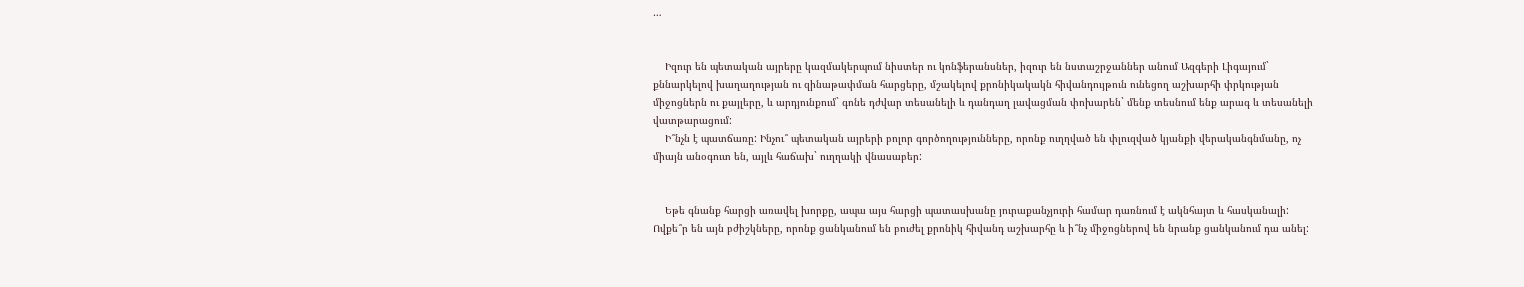…


    Իզուր են պետական այրերը կազմակերպում նիստեր ու կոնֆերանսներ, իզուր են նստաշրջաններ անում Ազգերի Լիգայում` քննարկելով խաղաղության ու զինաթափման հարցերը, մշակելով քրոնիկակակն հիվանդույթուն ունեցող աշխարհի փրկության միջոցներն ու քայլերը, և արդյունքում` գոնե դժվար տեսանելի և դանդաղ լավացման փոխարեն` մենք տեսնում ենք արագ և տեսանելի վատթարացում:
    Ի՞նչն է պատճառը: Ինչու՞ պետական այրերի բոլոր գործողությունները, որոնք ուղղված են փլուզված կյանքի վերականգնմանը, ոչ միայն անօգուտ են, այլև հաճախ` ուղղակի վնասաբեր:


    Եթե գնանք հարցի առավել խորքը, ապա այս հարցի պատասխանը յուրաքանչյուրի համար դառնում է ակնհայտ և հասկանալի: Ովքե՞ր են այն բժիշկները, որոնք ցանկանում են բուժել քրոնիկ հիվանդ աշխարհը և ի՞նչ միջոցներով են նրանք ցանկանում դա անել: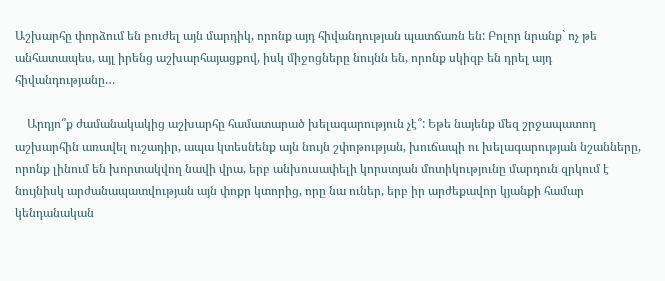Աշխարհը փորձում են բուժել այն մարդիկ, որոնք այդ հիվանդության պատճառն են: Բոլոր նրանք` ոչ թե անհատապես, այլ իրենց աշխարհայացքով, իսկ միջոցները նույնն են, որոնք սկիզբ են դրել այդ հիվանդությանը…

    Արդյո՞ք ժամանակակից աշխարհը համատարած խելագարություն չէ՞: Եթե նայենք մեզ շրջապատող աշխարհին առավել ուշադիր, ապա կտեսնենք այն նույն շփոթության, խուճապի ու խելագարության նշանները, որոնք լինում են խորտակվող նավի վրա, երբ անխուսափելի կորստյան մոտիկությունը մարդուն զրկում է նույնիսկ արժանապատվության այն փոքր կտորից, որը նա ուներ, երբ իր արժեքավոր կյանքի համար կենդանական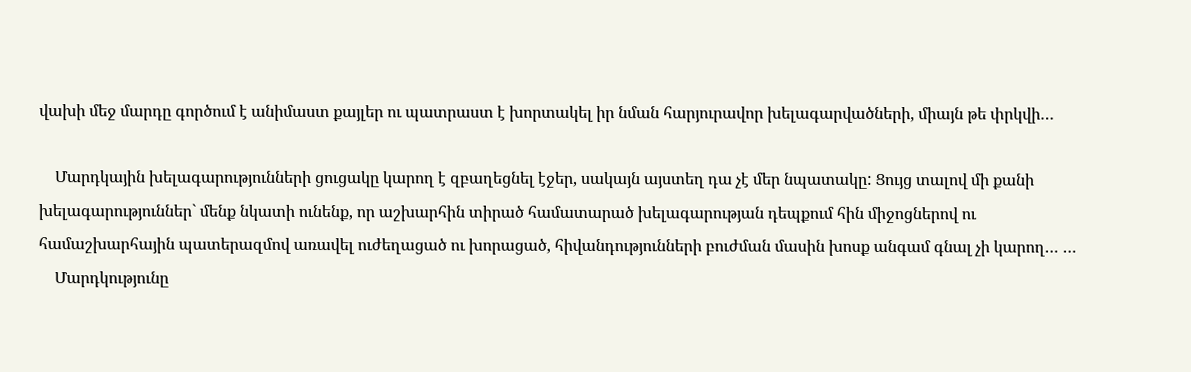վախի մեջ մարդը գործում է անիմաստ քայլեր ու պատրաստ է խորտակել իր նման հարյուրավոր խելագարվածների, միայն թե փրկվի…

    Մարդկային խելագարությունների ցուցակը կարող է զբաղեցնել էջեր, սակայն այստեղ դա չէ մեր նպատակը: Ցույց տալով մի քանի խելագարություններ` մենք նկատի ունենք, որ աշխարհին տիրած համատարած խելագարության դեպքում հին միջոցներով ու համաշխարհային պատերազմով առավել ուժեղացած ու խորացած, հիվանդությունների բուժման մասին խոսք անգամ գնալ չի կարող… …
    Մարդկությունը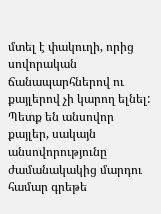մտել է փակուղի, որից սովորական ճանապարհներով ու քայլերով չի կարող ելնել: Պետք են անսովոր քայլեր, սակայն անսովորությունը ժամանակակից մարդու համար գրեթե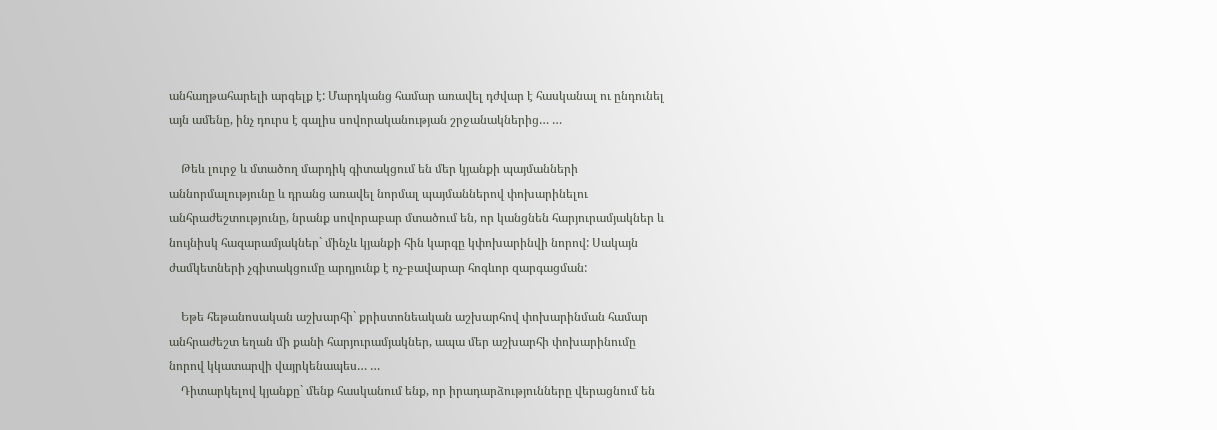անհաղթահարելի արգելք է: Մարդկանց համար առավել դժվար է հասկանալ ու ընդունել այն ամենը, ինչ դուրս է գալիս սովորականության շրջանակներից… …

    Թեև լուրջ և մտածող մարդիկ գիտակցում են մեր կյանքի պայմանների աննորմալությունը և դրանց առավել նորմալ պայմաններով փոխարինելու անհրաժեշտությունը, նրանք սովորաբար մտածում են, որ կանցնեն հարյուրամյակներ և նույնիսկ հազարամյակներ` մինչև կյանքի հին կարգը կփոխարինվի նորով: Սակայն ժամկետների չգիտակցումը արդյունք է ոչ-բավարար հոգևոր զարգացման:

    Եթե հեթանոսական աշխարհի` քրիստոնեական աշխարհով փոխարինման համար անհրաժեշտ եղան մի քանի հարյուրամյակներ, ապա մեր աշխարհի փոխարինումը նորով կկատարվի վայրկենապես… …
    Դիտարկելով կյանքը` մենք հասկանում ենք, որ իրադարձությունները վերացնում են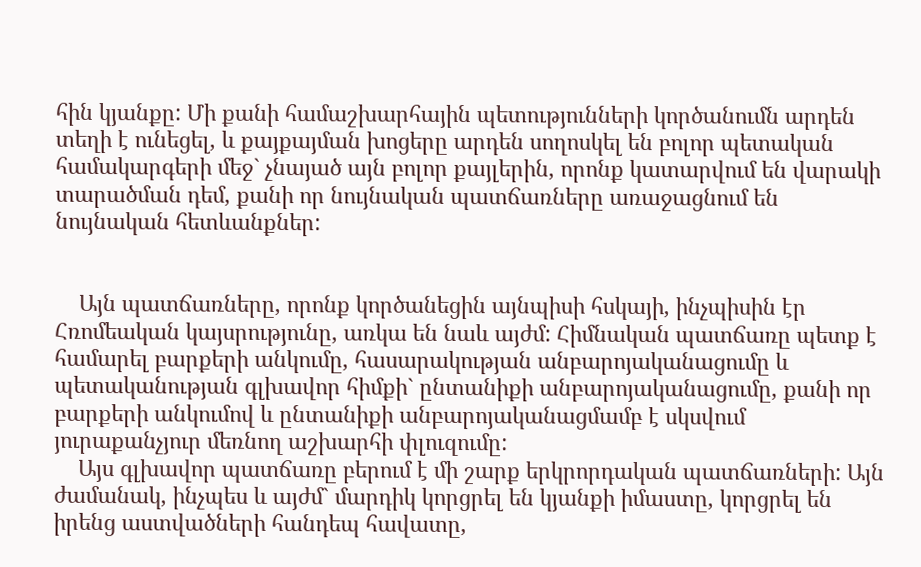հին կյանքը: Մի քանի համաշխարհային պետությունների կործանումն արդեն տեղի է ունեցել, և քայքայման խոցերը արդեն սողոսկել են բոլոր պետական համակարգերի մեջ` չնայած այն բոլոր քայլերին, որոնք կատարվում են վարակի տարածման դեմ, քանի որ նույնական պատճառները առաջացնում են նույնական հետևանքներ:


    Այն պատճառները, որոնք կործանեցին այնպիսի հսկայի, ինչպիսին էր Հռոմեական կայսրությունը, առկա են նաև այժմ: Հիմնական պատճառը պետք է համարել բարքերի անկումը, հասարակության անբարոյականացումը և պետականության գլխավոր հիմքի` ընտանիքի անբարոյականացումը, քանի որ բարքերի անկումով և ընտանիքի անբարոյականացմամբ է սկսվում յուրաքանչյուր մեռնող աշխարհի փլուզումը:
    Այս գլխավոր պատճառը բերում է մի շարք երկրորդական պատճառների: Այն ժամանակ, ինչպես և այժմ` մարդիկ կորցրել են կյանքի իմաստը, կորցրել են իրենց աստվածների հանդեպ հավատը,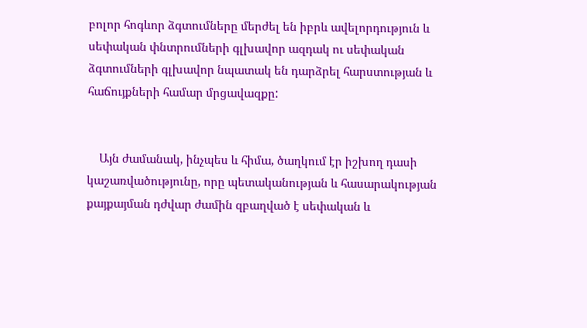բոլոր հոգևոր ձգտումները մերժել են իբրև ավելորդություն և սեփական փնտրումների գլխավոր ազդակ ու սեփական ձգտումների գլխավոր նպատակ են դարձրել հարստության և հաճույքների համար մրցավազքը:


    Այն ժամանակ, ինչպես և հիմա, ծաղկում էր իշխող դասի կաշառվածությունը, որը պետականության և հասարակության քայքայման դժվար ժամին զբաղված է սեփական և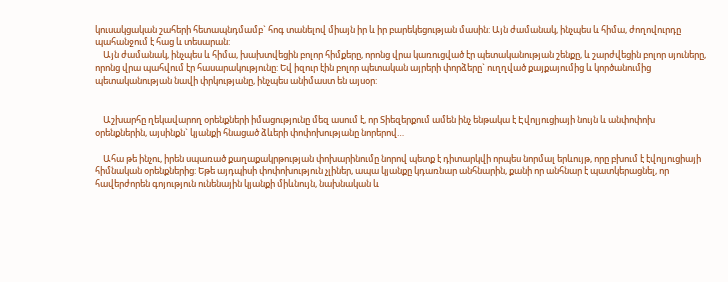կուսակցական շահերի հետապնդմամբ` հոգ տանելով միայն իր և իր բարեկեցության մասին: Այն ժամանակ, ինչպես և հիմա, ժողովուրդը պահանջում է հաց և տեսարան:
    Այն ժամանակ, ինչպես և հիմա, խախտվեցին բոլոր հիմքերը, որոնց վրա կառուցված էր պետականության շենքը, և շարժվեցին բոլոր սյուները, որոնց վրա պահվում էր հասարակությունը: Եվ իզուր էին բոլոր պետական այրերի փորձերը` ուղղված քայքայումից և կործանումից պետականության նավի փրկությանը, ինչպես անիմաստ են այսօր:


    Աշխարհը ղեկավարող օրենքների իմացությունը մեզ ասում է, որ Տիեզերքում ամեն ինչ ենթակա է Էվոլյուցիայի նույն և անփոփոխ օրենքներին, այսինքն` կյանքի հնացած ձևերի փոփոխությանը նորերով…

    Ահա թե ինչու, իրեն սպառած քաղաքակրթության փոխարինումը նորով պետք է դիտարկվի որպես նորմալ երևույթ, որը բխում է էվոլյուցիայի հիմնական օրենքներից: Եթե այդպիսի փոփոխություն չլիներ, ապա կյանքը կդառնար անհնարին, քանի որ անհնար է պատկերացնել, որ հավերժորեն գոյություն ունենային կյանքի միևնույն, նախնական և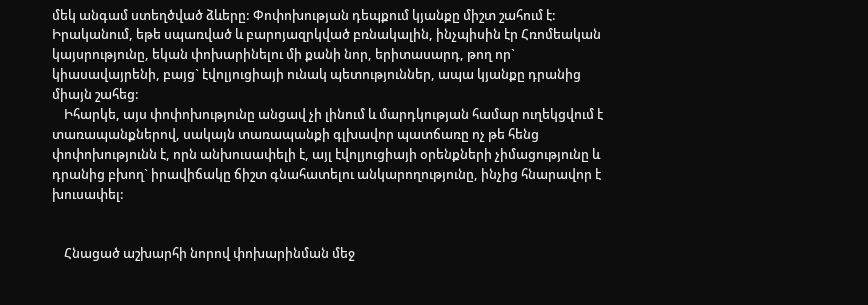մեկ անգամ ստեղծված ձևերը: Փոփոխության դեպքում կյանքը միշտ շահում է: Իրականում, եթե սպառված և բարոյազրկված բռնակալին, ինչպիսին էր Հռոմեական կայսրությունը, եկան փոխարինելու մի քանի նոր, երիտասարդ, թող որ` կիասավայրենի, բայց` էվոլյուցիայի ունակ պետություններ, ապա կյանքը դրանից միայն շահեց:
    Իհարկե, այս փոփոխությունը անցավ չի լինում և մարդկության համար ուղեկցվում է տառապանքներով, սակայն տառապանքի գլխավոր պատճառը ոչ թե հենց փոփոխությունն է, որն անխուսափելի է, այլ էվոլյուցիայի օրենքների չիմացությունը և դրանից բխող` իրավիճակը ճիշտ գնահատելու անկարողությունը, ինչից հնարավոր է խուսափել:


    Հնացած աշխարհի նորով փոխարինման մեջ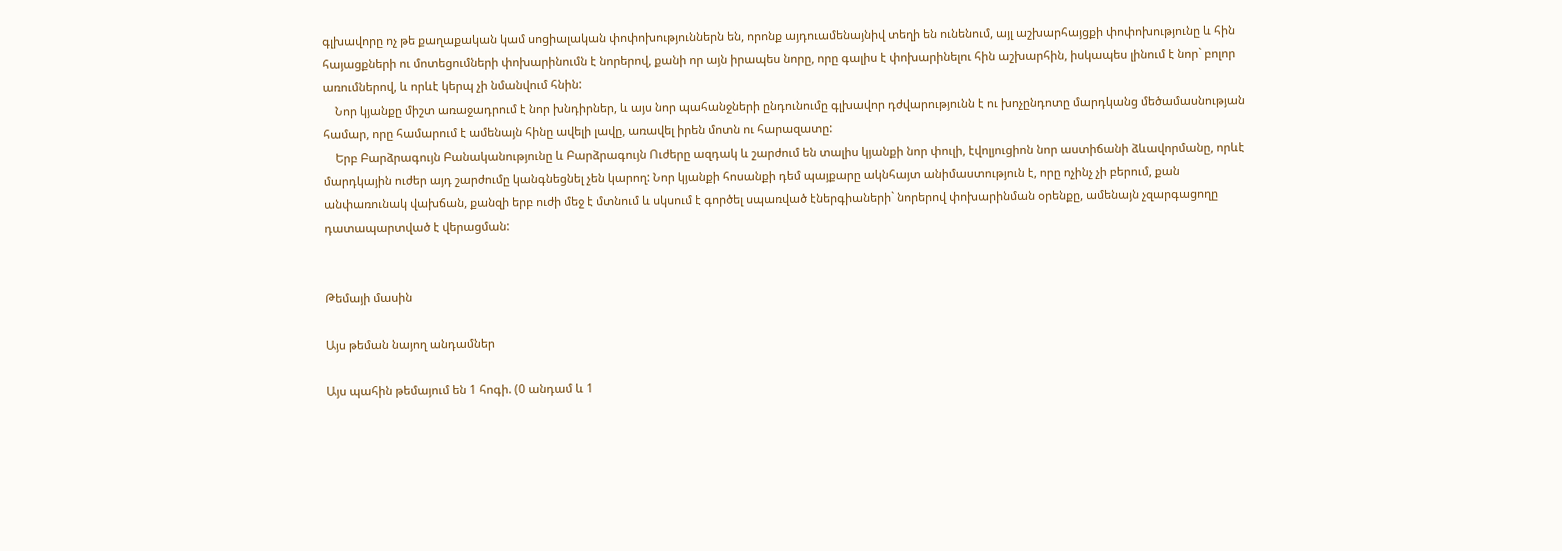գլխավորը ոչ թե քաղաքական կամ սոցիալական փոփոխություններն են, որոնք այդուամենայնիվ տեղի են ունենում, այլ աշխարհայցքի փոփոխությունը և հին հայացքների ու մոտեցումների փոխարինումն է նորերով, քանի որ այն իրապես նորը, որը գալիս է փոխարինելու հին աշխարհին, իսկապես լինում է նոր` բոլոր առումներով, և որևէ կերպ չի նմանվում հնին:
    Նոր կյանքը միշտ առաջադրում է նոր խնդիրներ, և այս նոր պահանջների ընդունումը գլխավոր դժվարությունն է ու խոչընդոտը մարդկանց մեծամասնության համար, որը համարում է ամենայն հինը ավելի լավը, առավել իրեն մոտն ու հարազատը:
    Երբ Բարձրագույն Բանականությունը և Բարձրագույն Ուժերը ազդակ և շարժում են տալիս կյանքի նոր փուլի, էվոլյուցիոն նոր աստիճանի ձևավորմանը, որևէ մարդկային ուժեր այդ շարժումը կանգնեցնել չեն կարող: Նոր կյանքի հոսանքի դեմ պայքարը ակնհայտ անիմաստություն է, որը ոչինչ չի բերում, քան անփառունակ վախճան, քանզի երբ ուժի մեջ է մտնում և սկսում է գործել սպառված էներգիաների` նորերով փոխարինման օրենքը, ամենայն չզարգացողը դատապարտված է վերացման:


Թեմայի մասին

Այս թեման նայող անդամներ

Այս պահին թեմայում են 1 հոգի. (0 անդամ և 1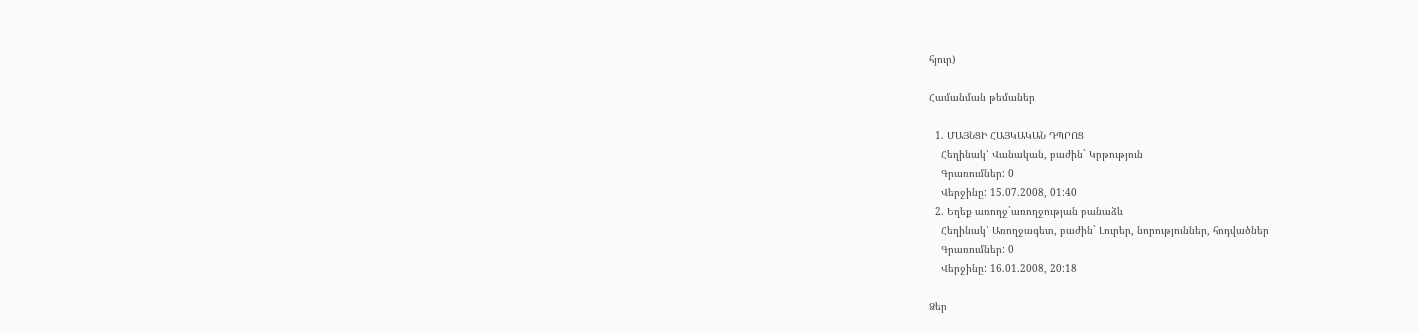հյուր)

Համանման թեմաներ

  1. ՄԱՅՆՑԻ ՀԱՅԿԱԿԱՆ ԴՊՐՈՑ
    Հեղինակ՝ Վանական, բաժին` Կրթություն
    Գրառումներ: 0
    Վերջինը: 15.07.2008, 01:40
  2. Եղեք առողջ`առողջության բանաձև
    Հեղինակ՝ Առողջագետ, բաժին` Լուրեր, նորություններ, հոդվածներ
    Գրառումներ: 0
    Վերջինը: 16.01.2008, 20:18

Ձեր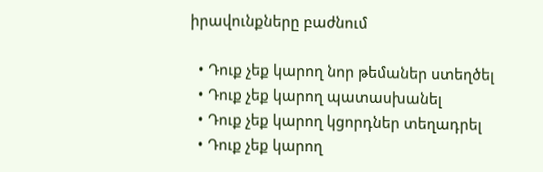իրավունքները բաժնում

  • Դուք չեք կարող նոր թեմաներ ստեղծել
  • Դուք չեք կարող պատասխանել
  • Դուք չեք կարող կցորդներ տեղադրել
  • Դուք չեք կարող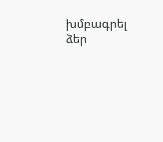խմբագրել ձեր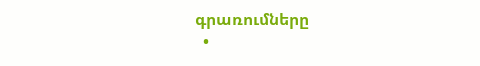գրառումները
  •